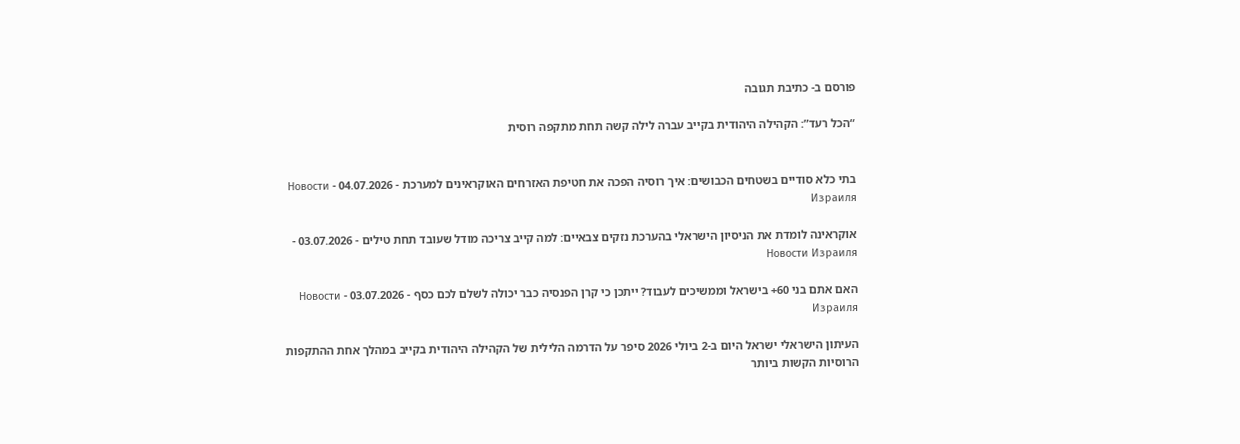פורסם ב- כתיבת תגובה

“הכל רעד”: הקהילה היהודית בקייב עברה לילה קשה תחת מתקפה רוסית


בתי כלא סודיים בשטחים הכבושים: איך רוסיה הפכה את חטיפת האזרחים האוקראינים למערכת - 04.07.2026 - Новости Израиля

אוקראינה לומדת את הניסיון הישראלי בהערכת נזקים צבאיים: למה קייב צריכה מודל שעובד תחת טילים - 03.07.2026 - Новости Израиля

האם אתם בני 60+ בישראל וממשיכים לעבוד? ייתכן כי קרן הפנסיה כבר יכולה לשלם לכם כסף - 03.07.2026 - Новости Израиля

העיתון הישראלי ישראל היום ב-2 ביולי 2026 סיפר על הדרמה הלילית של הקהילה היהודית בקייב במהלך אחת ההתקפות הרוסיות הקשות ביותר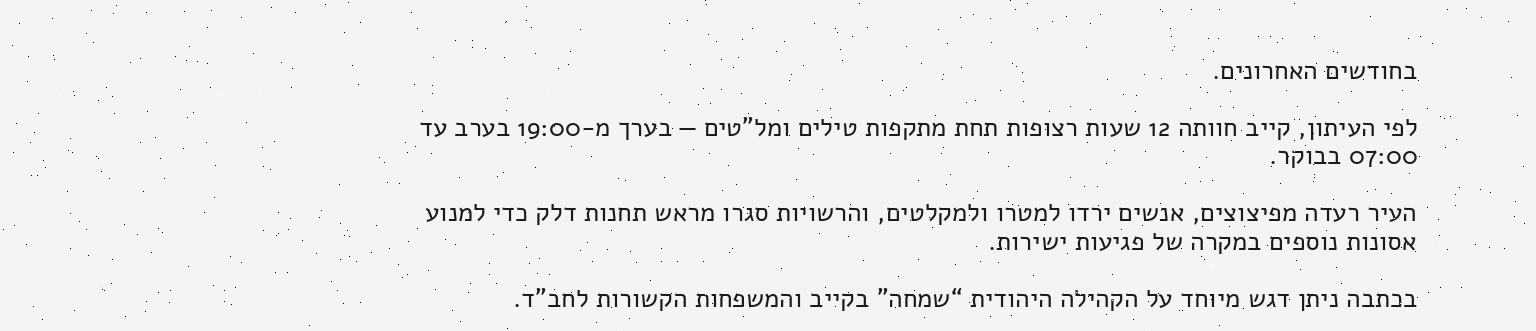בחודשים האחרונים.

לפי העיתון, קייב חוותה 12 שעות רצופות תחת מתקפות טילים ומל”טים — בערך מ-19:00 בערב עד 07:00 בבוקר.

העיר רעדה מפיצוצים, אנשים ירדו למטרו ולמקלטים, והרשויות סגרו מראש תחנות דלק כדי למנוע אסונות נוספים במקרה של פגיעות ישירות.

בכתבה ניתן דגש מיוחד על הקהילה היהודית “שמחה” בקייב והמשפחות הקשורות לחב”ד.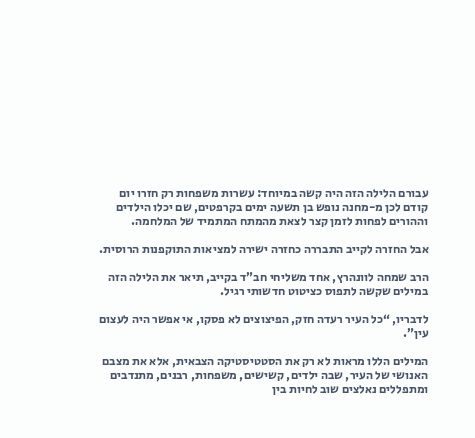עבורם הלילה הזה היה קשה במיוחד: עשרות משפחות רק חזרו יום קודם לכן מ-מחנה נופש בן תשעה ימים בקרפטים, שם יכלו הילדים וההורים לפחות לזמן קצר לצאת מהמתח המתמיד של המלחמה.

אבל החזרה לקייב התבררה כחזרה ישירה למציאות התוקפנות הרוסית.

הרב שמחה לוונהרץ, אחד משליחי חב”ד בקייב, תיאר את הלילה הזה במילים שקשה לתפוס כציטוט חדשותי רגיל.

לדבריו, “כל העיר רעדה חזק, הפיצוצים לא פסקו, אי אפשר היה לעצום עין”.

המילים הללו מראות לא רק את הסטטיסטיקה הצבאית, אלא את מצבם האנושי של העיר, שבה ילדים, קשישים, משפחות, רבנים, מתנדבים ומתפללים נאלצים שוב לחיות בין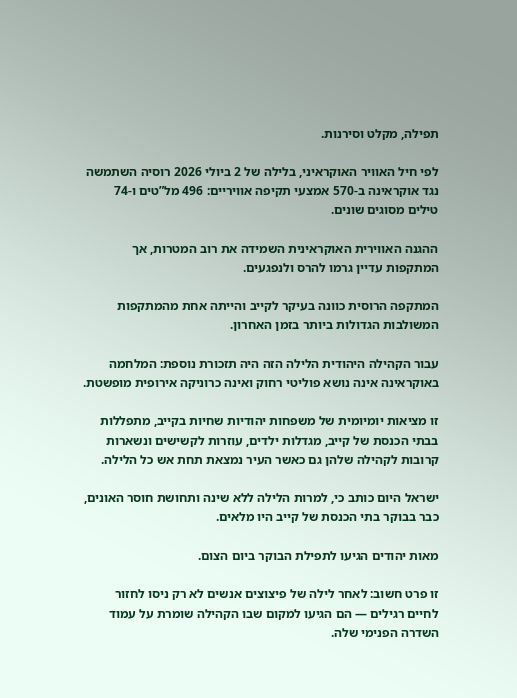תפילה, מקלט וסירנות.

לפי חיל האוויר האוקראיני, בלילה של 2 ביולי 2026 רוסיה השתמשה נגד אוקראינה ב-570 אמצעי תקיפה אוויריים: 496 מל”טים ו-74 טילים מסוגים שונים.

ההגנה האווירית האוקראינית השמידה את רוב המטרות, אך המתקפות עדיין גרמו להרס ולנפגעים.

המתקפה הרוסית כוונה בעיקר לקייב והייתה אחת מהמתקפות המשולבות הגדולות ביותר בזמן האחרון.

עבור הקהילה היהודית הלילה הזה היה תזכורת נוספת: המלחמה באוקראינה אינה נושא פוליטי רחוק ואינה כרוניקה אירופית מופשטת.

זו מציאות יומיומית של משפחות יהודיות שחיות בקייב, מתפללות בבתי הכנסת של קייב, מגדלות ילדים, עוזרות לקשישים ונשארות קרובות לקהילה שלהן גם כאשר העיר נמצאת תחת אש כל הלילה.

ישראל היום כותב כי, למרות הלילה ללא שינה ותחושת חוסר האונים, כבר בבוקר בתי הכנסת של קייב היו מלאים.

מאות יהודים הגיעו לתפילת הבוקר ביום הצום.

זו פרט חשוב: לאחר לילה של פיצוצים אנשים לא רק ניסו לחזור לחיים רגילים — הם הגיעו למקום שבו הקהילה שומרת על עמוד השדרה הפנימי שלה.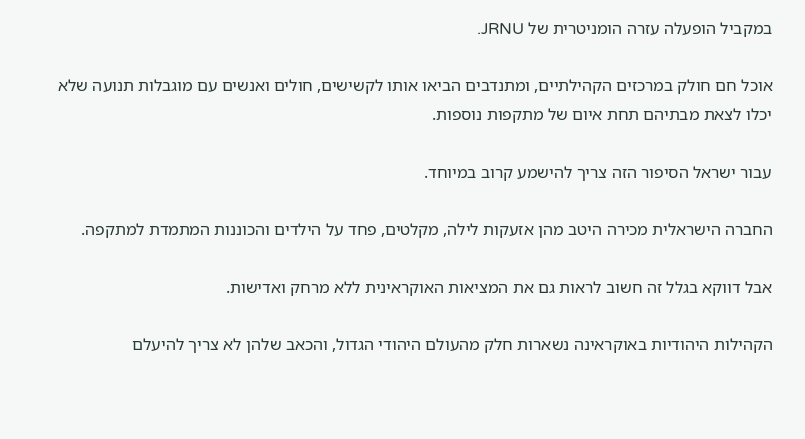במקביל הופעלה עזרה הומניטרית של JRNU.

אוכל חם חולק במרכזים הקהילתיים, ומתנדבים הביאו אותו לקשישים, חולים ואנשים עם מוגבלות תנועה שלא יכלו לצאת מבתיהם תחת איום של מתקפות נוספות.

עבור ישראל הסיפור הזה צריך להישמע קרוב במיוחד.

החברה הישראלית מכירה היטב מהן אזעקות לילה, מקלטים, פחד על הילדים והכוננות המתמדת למתקפה.

אבל דווקא בגלל זה חשוב לראות גם את המציאות האוקראינית ללא מרחק ואדישות.

הקהילות היהודיות באוקראינה נשארות חלק מהעולם היהודי הגדול, והכאב שלהן לא צריך להיעלם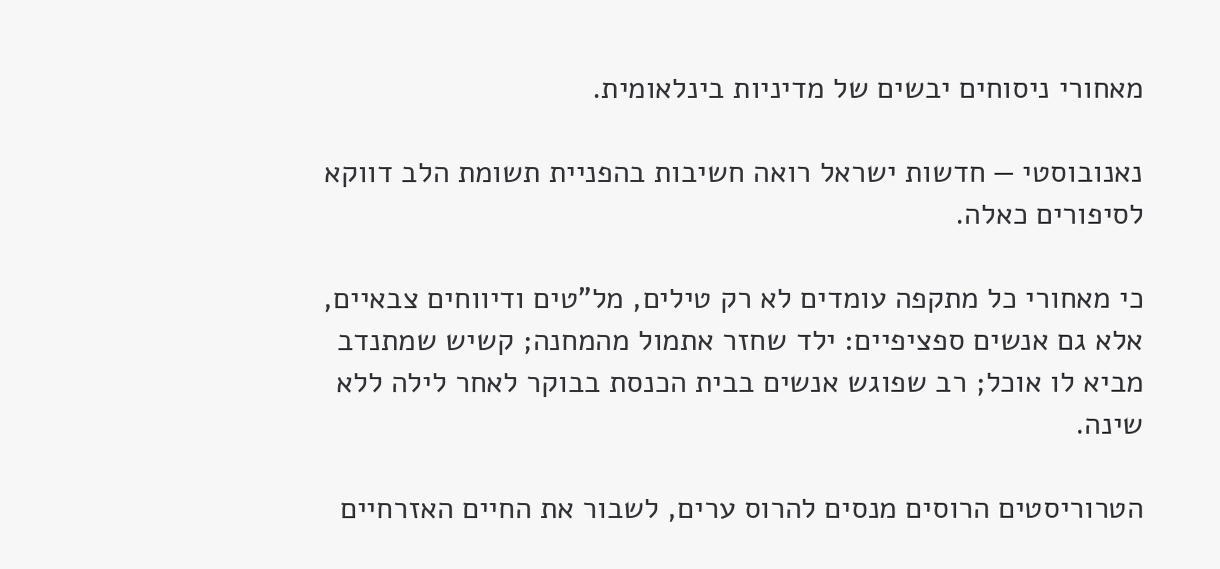מאחורי ניסוחים יבשים של מדיניות בינלאומית.

נאנובוסטי — חדשות ישראל רואה חשיבות בהפניית תשומת הלב דווקא לסיפורים כאלה.

כי מאחורי כל מתקפה עומדים לא רק טילים, מל”טים ודיווחים צבאיים, אלא גם אנשים ספציפיים: ילד שחזר אתמול מהמחנה; קשיש שמתנדב מביא לו אוכל; רב שפוגש אנשים בבית הכנסת בבוקר לאחר לילה ללא שינה.

הטרוריסטים הרוסים מנסים להרוס ערים, לשבור את החיים האזרחיים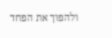ולהפוך את הפחד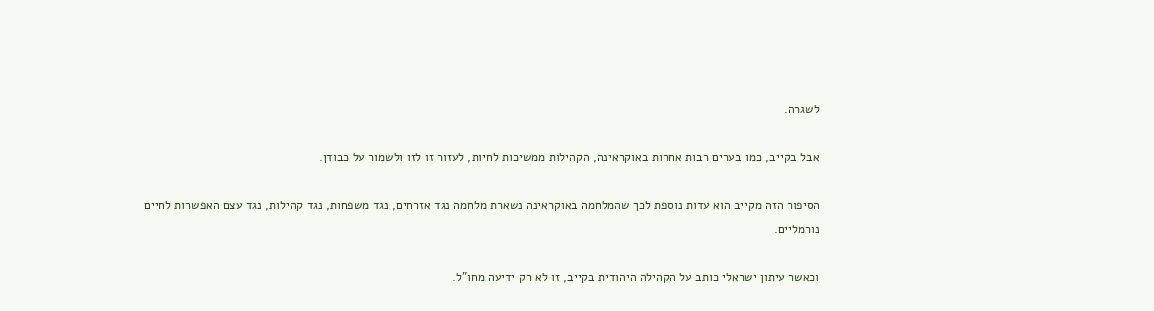לשגרה.

אבל בקייב, כמו בערים רבות אחרות באוקראינה, הקהילות ממשיכות לחיות, לעזור זו לזו ולשמור על כבודן.

הסיפור הזה מקייב הוא עדות נוספת לכך שהמלחמה באוקראינה נשארת מלחמה נגד אזרחים, נגד משפחות, נגד קהילות, נגד עצם האפשרות לחיים נורמליים.

וכאשר עיתון ישראלי כותב על הקהילה היהודית בקייב, זו לא רק ידיעה מחו”ל.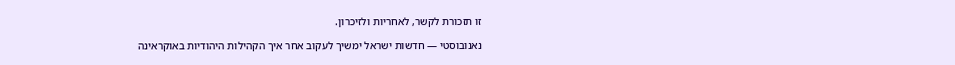זו תזכורת לקשר, לאחריות ולזיכרון.

נאנובוסטי — חדשות ישראל ימשיך לעקוב אחר איך הקהילות היהודיות באוקראינה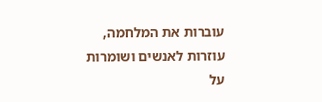עוברות את המלחמה, עוזרות לאנשים ושומרות על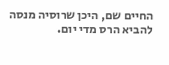החיים שם, היכן שרוסיה מנסה להביא הרס מדי יום.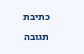כתיבת תגובה